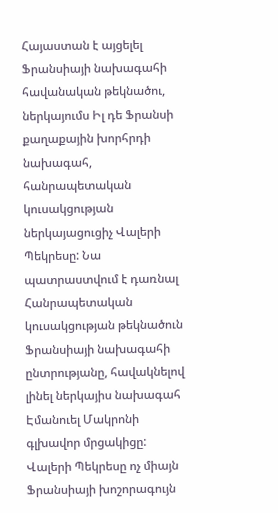Հայաստան է այցելել Ֆրանսիայի նախագահի հավանական թեկնածու, ներկայումս Իլ դե Ֆրանսի քաղաքային խորհրդի նախագահ, հանրապետական կուսակցության ներկայացուցիչ Վալերի Պեկրեսը: Նա պատրաստվում է դառնալ Հանրապետական կուսակցության թեկնածուն Ֆրանսիայի նախագահի ընտրությանը, հավակնելով լինել ներկայիս նախագահ Էմանուել Մակրոնի գլխավոր մրցակիցը: Վալերի Պեկրեսը ոչ միայն Ֆրանսիայի խոշորագույն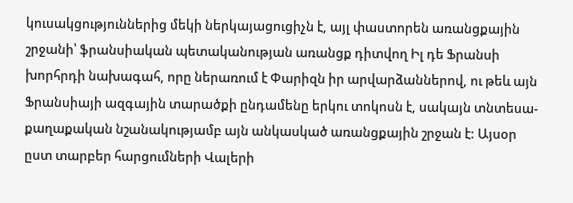կուսակցություններից մեկի ներկայացուցիչն է, այլ փաստորեն առանցքային շրջանի՝ ֆրանսիական պետականության առանցք դիտվող Իլ դե Ֆրանսի խորհրդի նախագահ, որը ներառում է Փարիզն իր արվարձաններով, ու թեև այն Ֆրանսիայի ազգային տարածքի ընդամենը երկու տոկոսն է, սակայն տնտեսա-քաղաքական նշանակությամբ այն անկասկած առանցքային շրջան է: Այսօր ըստ տարբեր հարցումների Վալերի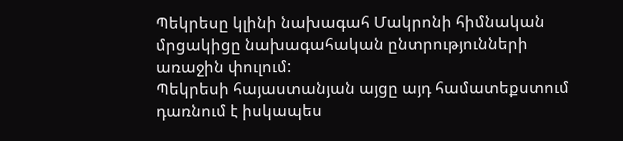Պեկրեսը կլինի նախագահ Մակրոնի հիմնական մրցակիցը նախագահական ընտրությունների առաջին փուլում:
Պեկրեսի հայաստանյան այցը այդ համատեքստում դառնում է իսկապես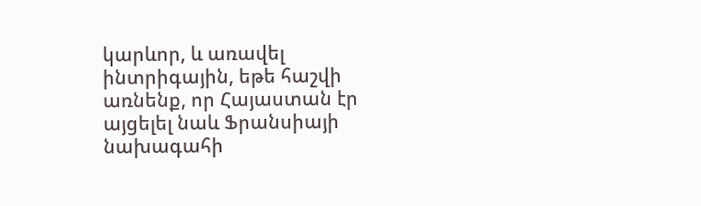կարևոր, և առավել ինտրիգային, եթե հաշվի առնենք, որ Հայաստան էր այցելել նաև Ֆրանսիայի նախագահի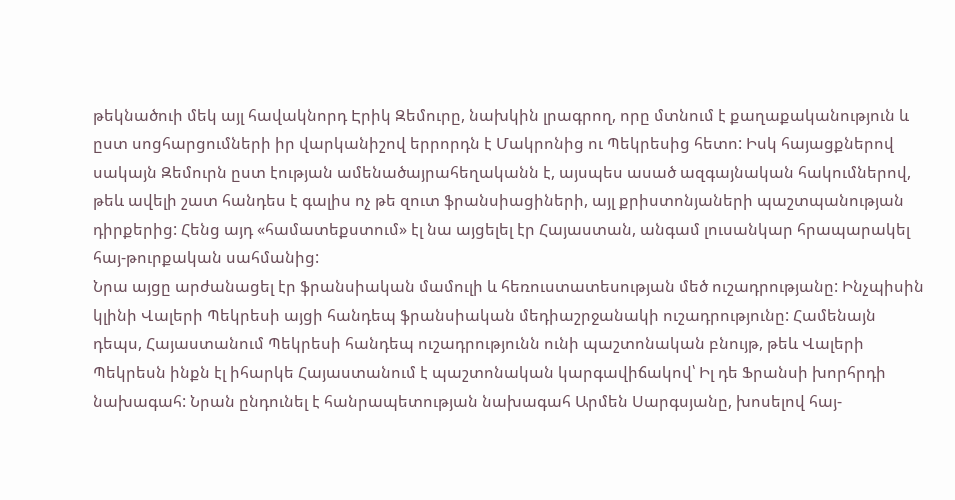թեկնածուի մեկ այլ հավակնորդ Էրիկ Զեմուրը, նախկին լրագրող, որը մտնում է քաղաքականություն և ըստ սոցհարցումների իր վարկանիշով երրորդն է Մակրոնից ու Պեկրեսից հետո: Իսկ հայացքներով սակայն Զեմուրն ըստ էության ամենածայրահեղականն է, այսպես ասած ազգայնական հակումներով, թեև ավելի շատ հանդես է գալիս ոչ թե զուտ ֆրանսիացիների, այլ քրիստոնյաների պաշտպանության դիրքերից: Հենց այդ «համատեքստում» էլ նա այցելել էր Հայաստան, անգամ լուսանկար հրապարակել հայ-թուրքական սահմանից:
Նրա այցը արժանացել էր ֆրանսիական մամուլի և հեռուստատեսության մեծ ուշադրությանը: Ինչպիսին կլինի Վալերի Պեկրեսի այցի հանդեպ ֆրանսիական մեդիաշրջանակի ուշադրությունը: Համենայն դեպս, Հայաստանում Պեկրեսի հանդեպ ուշադրությունն ունի պաշտոնական բնույթ, թեև Վալերի Պեկրեսն ինքն էլ իհարկե Հայաստանում է պաշտոնական կարգավիճակով՝ Իլ դե Ֆրանսի խորհրդի նախագահ: Նրան ընդունել է հանրապետության նախագահ Արմեն Սարգսյանը, խոսելով հայ-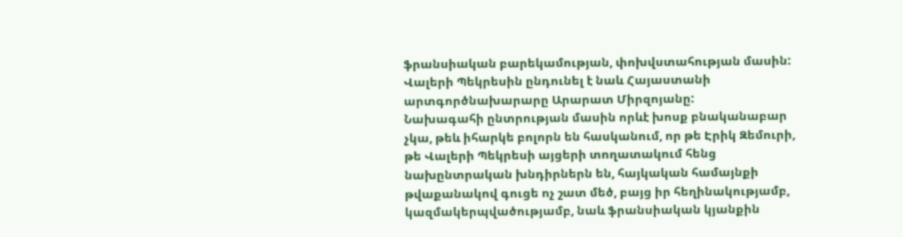ֆրանսիական բարեկամության, փոխվստահության մասին: Վալերի Պեկրեսին ընդունել է նաև Հայաստանի արտգործնախարարը Արարատ Միրզոյանը:
Նախագահի ընտրության մասին որևէ խոսք բնականաբար չկա, թեև իհարկե բոլորն են հասկանում, որ թե Էրիկ Զեմուրի, թե Վալերի Պեկրեսի այցերի տողատակում հենց նախընտրական խնդիրներն են, հայկական համայնքի թվաքանակով գուցե ոչ շատ մեծ, բայց իր հեղինակությամբ, կազմակերպվածությամբ, նաև ֆրանսիական կյանքին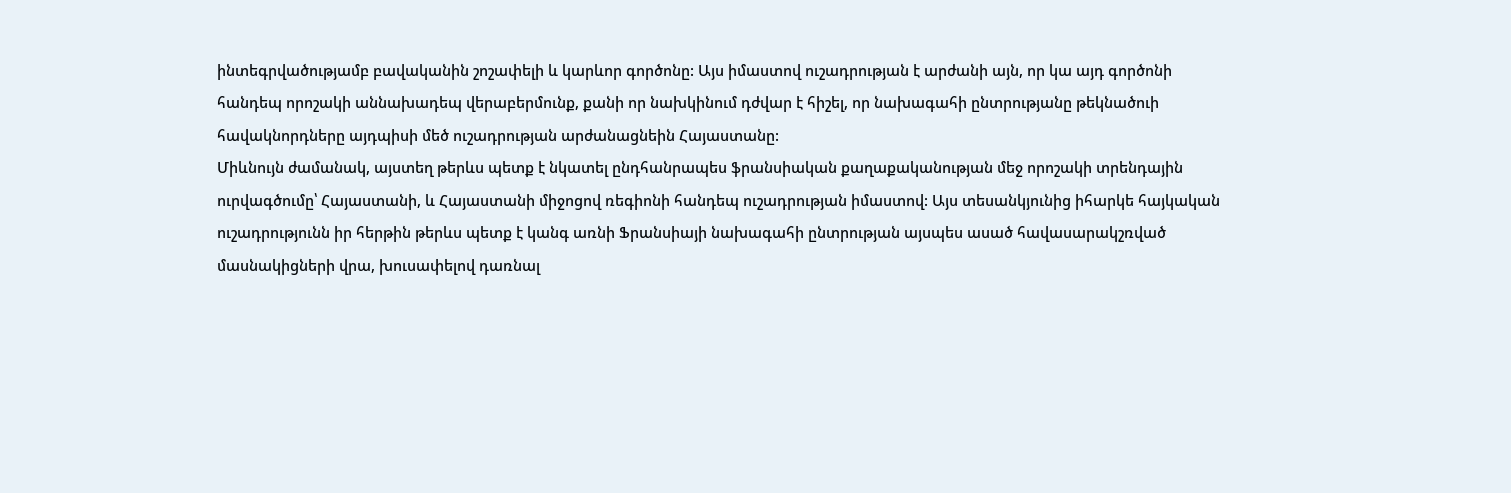ինտեգրվածությամբ բավականին շոշափելի և կարևոր գործոնը: Այս իմաստով ուշադրության է արժանի այն, որ կա այդ գործոնի հանդեպ որոշակի աննախադեպ վերաբերմունք, քանի որ նախկինում դժվար է հիշել, որ նախագահի ընտրությանը թեկնածուի հավակնորդները այդպիսի մեծ ուշադրության արժանացնեին Հայաստանը:
Միևնույն ժամանակ, այստեղ թերևս պետք է նկատել ընդհանրապես ֆրանսիական քաղաքականության մեջ որոշակի տրենդային ուրվագծումը՝ Հայաստանի, և Հայաստանի միջոցով ռեգիոնի հանդեպ ուշադրության իմաստով: Այս տեսանկյունից իհարկե հայկական ուշադրությունն իր հերթին թերևս պետք է կանգ առնի Ֆրանսիայի նախագահի ընտրության այսպես ասած հավասարակշռված մասնակիցների վրա, խուսափելով դառնալ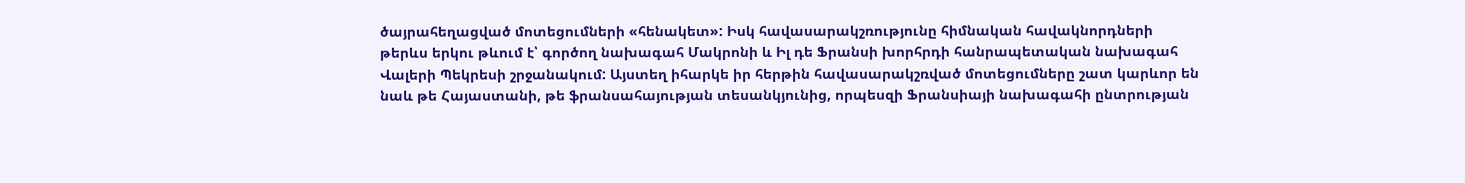ծայրահեղացված մոտեցումների «հենակետ»: Իսկ հավասարակշռությունը հիմնական հավակնորդների թերևս երկու թևում է՝ գործող նախագահ Մակրոնի և Իլ դե Ֆրանսի խորհրդի հանրապետական նախագահ Վալերի Պեկրեսի շրջանակում: Այստեղ իհարկե իր հերթին հավասարակշռված մոտեցումները շատ կարևոր են նաև թե Հայաստանի, թե ֆրանսահայության տեսանկյունից, որպեսզի Ֆրանսիայի նախագահի ընտրության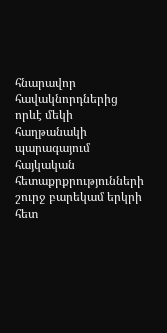հնարավոր հավակնորդներից որևէ մեկի հաղթանակի պարագայում հայկական հետաքրքրությունների շուրջ բարեկամ երկրի հետ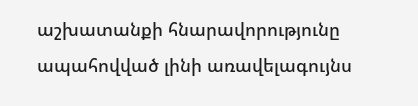աշխատանքի հնարավորությունը ապահովված լինի առավելագույնս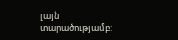լայն տարածությամբ: